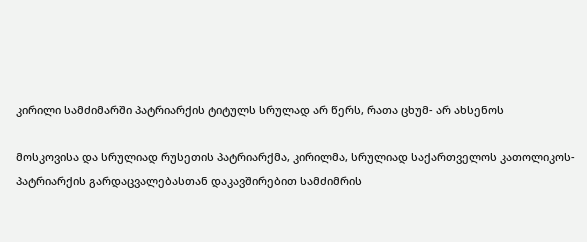კირილი სამძიმარში პატრიარქის ტიტულს სრულად არ წერს, რათა ცხუმ- არ ახსენოს

მოსკოვისა და სრულიად რუსეთის პატრიარქმა, კირილმა, სრულიად საქართველოს კათოლიკოს-პატრიარქის გარდაცვალებასთან დაკავშირებით სამძიმრის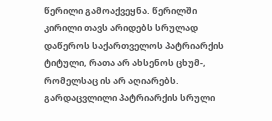წერილი გამოაქვეყნა. წერილში კირილი თავს არიდებს სრულად დაწეროს საქართველოს პატრიარქის ტიტული, რათა არ ახსენოს ცხუმ-, რომელსაც ის არ აღიარებს.
გარდაცვლილი პატრიარქის სრული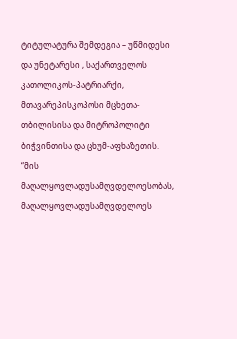ტიტულატურა შემდეგია – უწმიდესი და უნეტარესი , საქართველოს კათოლიკოს-პატრიარქი, მთავარეპისკოპოსი მცხეთა-თბილისისა და მიტროპოლიტი ბიჭვინთისა და ცხუმ-აფხაზეთის.
“მის მაღალყოვლადუსამღვდელოესობას, მაღალყოვლადუსამღვდელოეს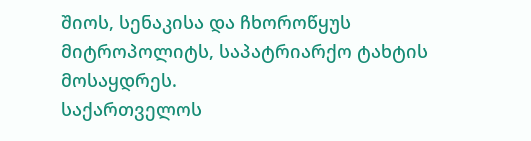შიოს, სენაკისა და ჩხოროწყუს მიტროპოლიტს, საპატრიარქო ტახტის მოსაყდრეს.
საქართველოს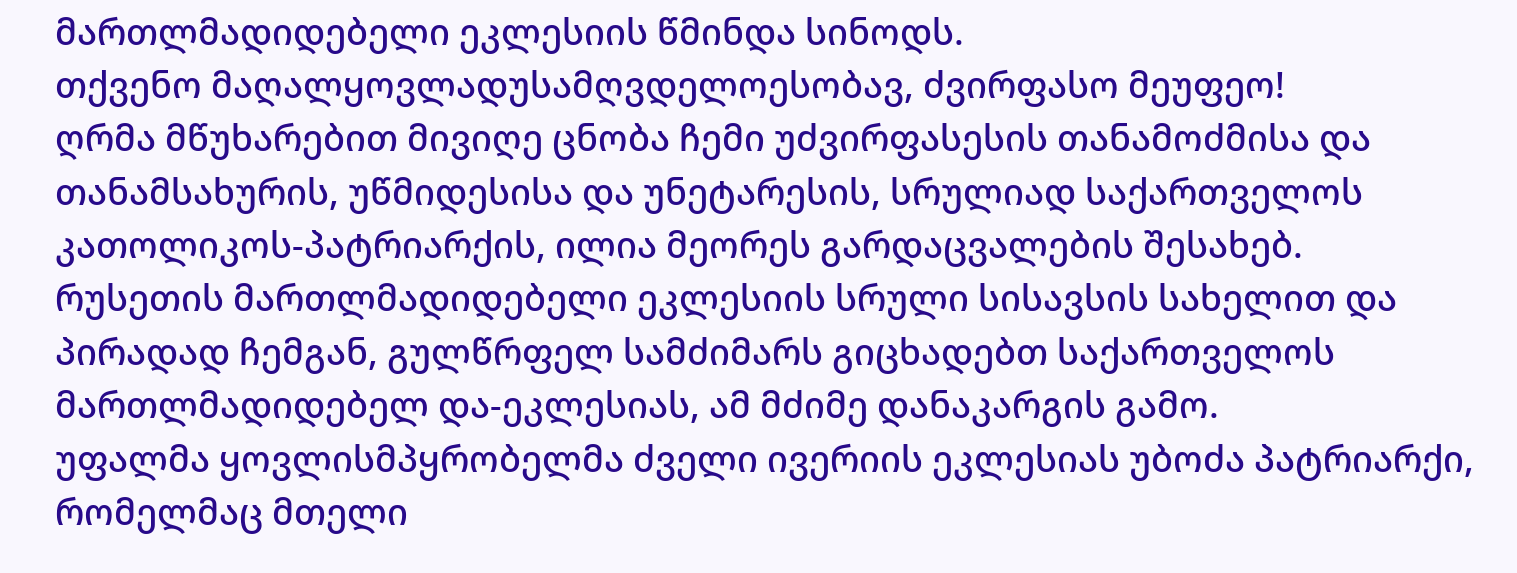მართლმადიდებელი ეკლესიის წმინდა სინოდს.
თქვენო მაღალყოვლადუსამღვდელოესობავ, ძვირფასო მეუფეო!
ღრმა მწუხარებით მივიღე ცნობა ჩემი უძვირფასესის თანამოძმისა და თანამსახურის, უწმიდესისა და უნეტარესის, სრულიად საქართველოს კათოლიკოს-პატრიარქის, ილია მეორეს გარდაცვალების შესახებ.
რუსეთის მართლმადიდებელი ეკლესიის სრული სისავსის სახელით და პირადად ჩემგან, გულწრფელ სამძიმარს გიცხადებთ საქართველოს მართლმადიდებელ და-ეკლესიას, ამ მძიმე დანაკარგის გამო.
უფალმა ყოვლისმპყრობელმა ძველი ივერიის ეკლესიას უბოძა პატრიარქი, რომელმაც მთელი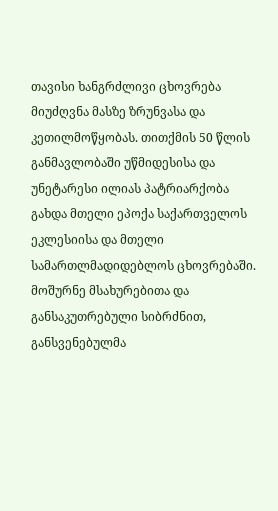თავისი ხანგრძლივი ცხოვრება მიუძღვნა მასზე ზრუნვასა და კეთილმოწყობას. თითქმის 50 წლის განმავლობაში უწმიდესისა და უნეტარესი ილიას პატრიარქობა გახდა მთელი ეპოქა საქართველოს ეკლესიისა და მთელი სამართლმადიდებლოს ცხოვრებაში. მოშურნე მსახურებითა და განსაკუთრებული სიბრძნით, განსვენებულმა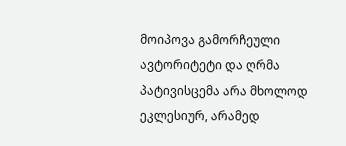მოიპოვა გამორჩეული ავტორიტეტი და ღრმა პატივისცემა არა მხოლოდ ეკლესიურ, არამედ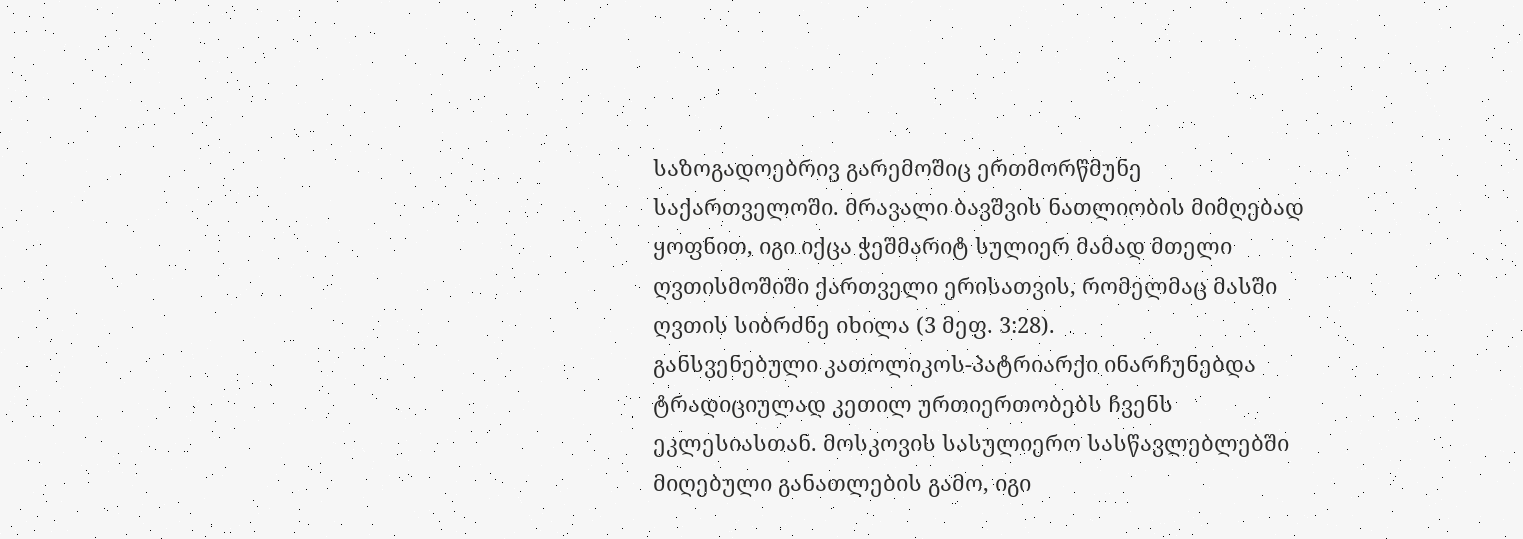საზოგადოებრივ გარემოშიც ერთმორწმუნე საქართველოში. მრავალი ბავშვის ნათლიობის მიმღებად ყოფნით, იგი იქცა ჭეშმარიტ სულიერ მამად მთელი ღვთისმოშიში ქართველი ერისათვის, რომელმაც მასში ღვთის სიბრძნე იხილა (3 მეფ. 3:28).
განსვენებული კათოლიკოს-პატრიარქი ინარჩუნებდა ტრადიციულად კეთილ ურთიერთობებს ჩვენს ეკლესიასთან. მოსკოვის სასულიერო სასწავლებლებში მიღებული განათლების გამო, იგი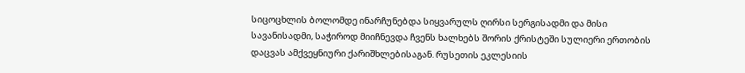სიცოცხლის ბოლომდე ინარჩუნებდა სიყვარულს ღირსი სერგისადმი და მისი სავანისადმი, საჭიროდ მიიჩნევდა ჩვენს ხალხებს შორის ქრისტეში სულიერი ერთობის დაცვას ამქვეყნიური ქარიშხლებისაგან. რუსეთის ეკლესიის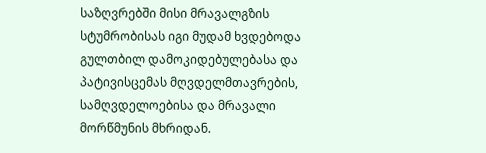საზღვრებში მისი მრავალგზის სტუმრობისას იგი მუდამ ხვდებოდა გულთბილ დამოკიდებულებასა და პატივისცემას მღვდელმთავრების, სამღვდელოებისა და მრავალი მორწმუნის მხრიდან.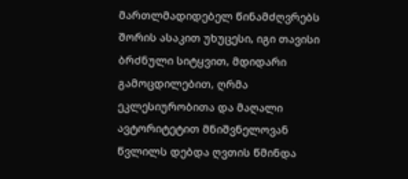მართლმადიდებელ წინამძღვრებს შორის ასაკით უხუცესი, იგი თავისი ბრძნული სიტყვით, მდიდარი გამოცდილებით, ღრმა ეკლესიურობითა და მაღალი ავტორიტეტით მნიშვნელოვან წვლილს დებდა ღვთის წმინდა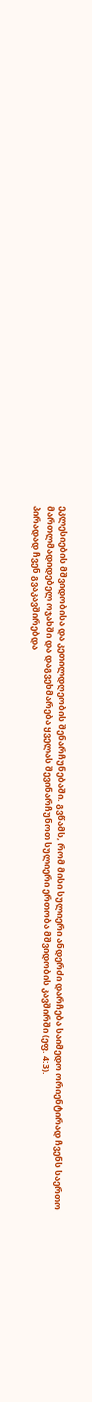ეკლესიების მშვიდობისა და კეთილდღეობის შენარჩუნებაში. გვწამს, რომ მისი სულიერი ანდერძი დარჩება საიმედო ორიენტირად ჩვენს საერთო მართლმადიდებელ ოჯახში და დაგვეხმარება ყველას შევინარჩუნოთ სულიერი ერთობა მშვიდობის კავშირში (ეფ. 4:3).
პირადად ჩვენ გვაკავშირებდა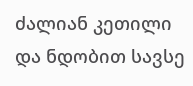ძალიან კეთილი და ნდობით სავსე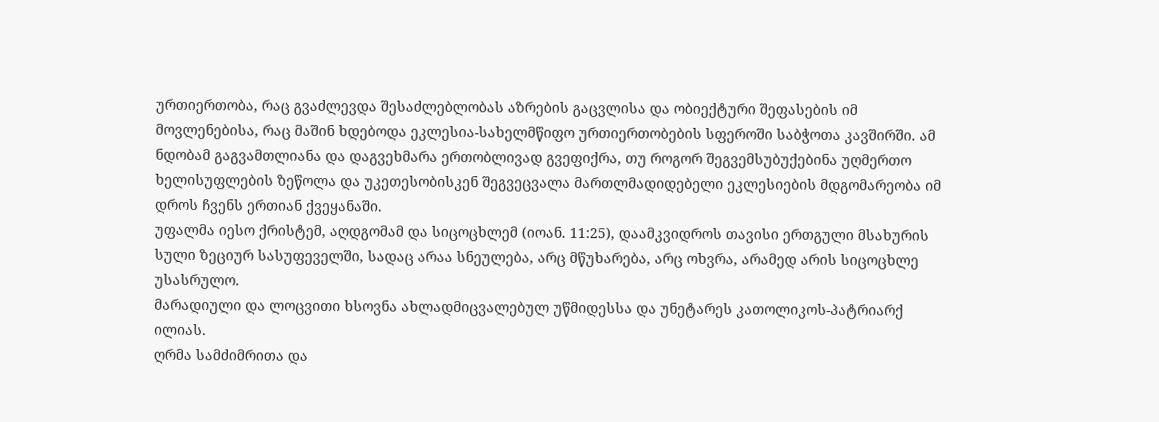ურთიერთობა, რაც გვაძლევდა შესაძლებლობას აზრების გაცვლისა და ობიექტური შეფასების იმ მოვლენებისა, რაც მაშინ ხდებოდა ეკლესია-სახელმწიფო ურთიერთობების სფეროში საბჭოთა კავშირში. ამ ნდობამ გაგვამთლიანა და დაგვეხმარა ერთობლივად გვეფიქრა, თუ როგორ შეგვემსუბუქებინა უღმერთო ხელისუფლების ზეწოლა და უკეთესობისკენ შეგვეცვალა მართლმადიდებელი ეკლესიების მდგომარეობა იმ დროს ჩვენს ერთიან ქვეყანაში.
უფალმა იესო ქრისტემ, აღდგომამ და სიცოცხლემ (იოან. 11:25), დაამკვიდროს თავისი ერთგული მსახურის სული ზეციურ სასუფეველში, სადაც არაა სნეულება, არც მწუხარება, არც ოხვრა, არამედ არის სიცოცხლე უსასრულო.
მარადიული და ლოცვითი ხსოვნა ახლადმიცვალებულ უწმიდესსა და უნეტარეს კათოლიკოს-პატრიარქ ილიას.
ღრმა სამძიმრითა და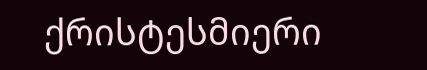ქრისტესმიერი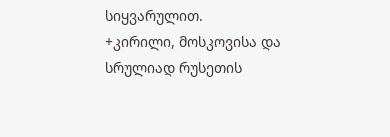სიყვარულით.
+კირილი, მოსკოვისა და სრულიად რუსეთის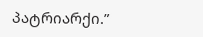პატრიარქი.”